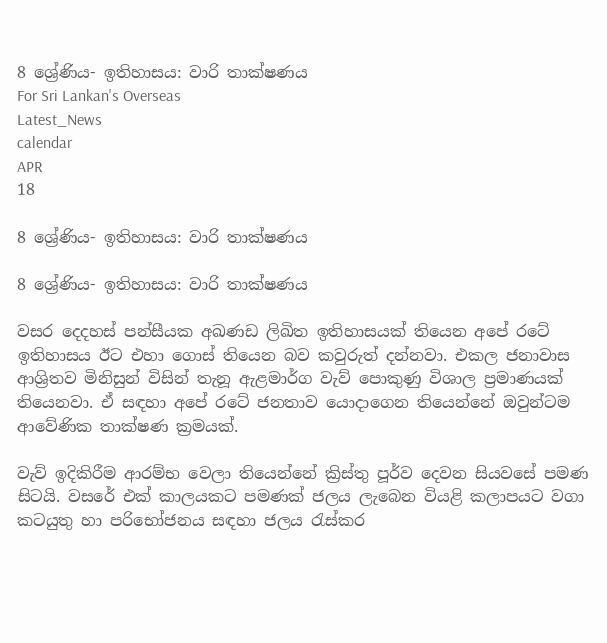8 ශ්‍රේණිය- ඉතිහාසය: වාරි තාක්ෂණය
For Sri Lankan's Overseas
Latest_News
calendar
APR
18

8 ශ්‍රේණිය- ඉතිහාසය: වාරි තාක්ෂණය

8 ශ්‍රේණිය- ඉතිහාසය: වාරි තාක්ෂණය

වසර දෙදහස් පන්සීයක අඛණඩ ලිඛිත ඉතිහාසයක් තියෙන අපේ රටේ ඉතිහාසය ඊට එහා ගොස් තියෙන බව කවුරුත් දන්නවා. එකල ජනාවාස ආශ්‍රිතව මිනිසුන් විසින් තැනූ ඇළමාර්ග වැව් පොකුණු විශාල ප්‍රමාණයක් තියෙනවා. ඒ සඳහා අපේ රටේ ජනතාව යොදාගෙන තියෙන්නේ ඔවුන්ටම ආවේණික තාක්ෂණ ක්‍රමයක්.

වැව් ඉදිකිරීම ආරම්භ වෙලා තියෙන්නේ ක්‍රිස්තු පූර්ව දෙවන සියවසේ පමණ සිටයි. වසරේ එක් කාලයකට පමණක් ජලය ලැබෙන වියළි කලාපයට වගා කටයුතු හා පරිභෝජනය සඳහා ජලය රැස්කර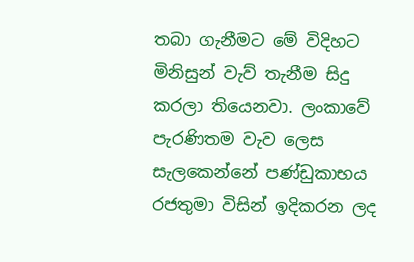තබා ගැනීමට මේ විදිහට මිනිසුන් වැව් තැනීම සිදු කරලා තියෙනවා. ලංකාවේ පැරණිතම වැව ලෙස සැලකෙන්නේ පණ්ඩුකාභය රජතුමා විසින් ඉදිකරන ලද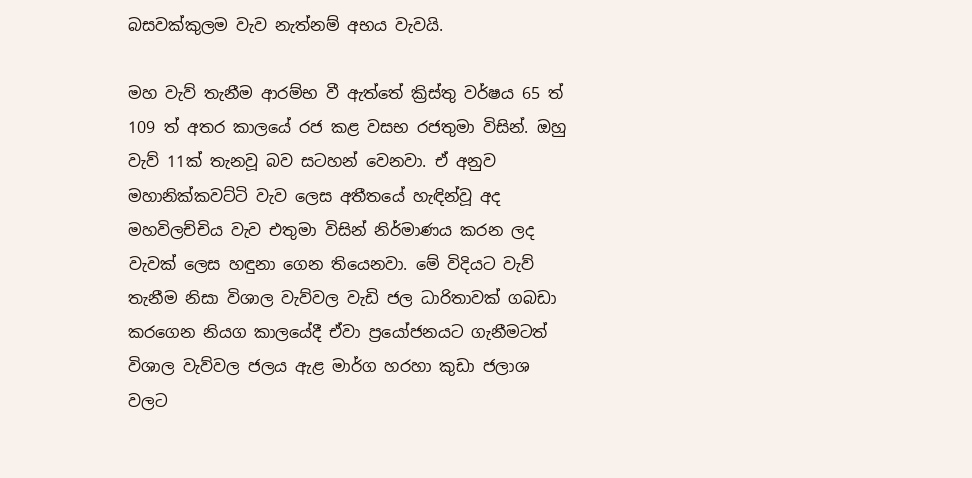බසවක්කුලම වැව නැත්නම් අභය වැවයි.

මහ වැව් තැනීම ආරම්භ වී ඇත්තේ ක්‍රිස්තු වර්ෂය 65 ත් 109 ත් අතර කාලයේ රජ කළ වසභ රජතුමා විසින්. ඔහු වැව් 11ක් තැනවූ බව සටහන් වෙනවා. ඒ අනුව මහානික්කවට්ටි වැව ලෙස අතීතයේ හැඳින්වූ අද මහවිලච්චිය වැව එතුමා විසින් නිර්මාණය කරන ලද වැවක් ලෙස හඳුනා ගෙන තියෙනවා. මේ විදියට වැව් තැනීම නිසා විශාල වැව්වල වැඩි ජල ධාරිතාවක් ගබඩා කරගෙන නියග කාලයේදී ඒවා ප්‍රයෝජනයට ගැනීමටත් විශාල වැව්වල ජලය ඇළ මාර්ග හරහා කුඩා ජලාශ වලට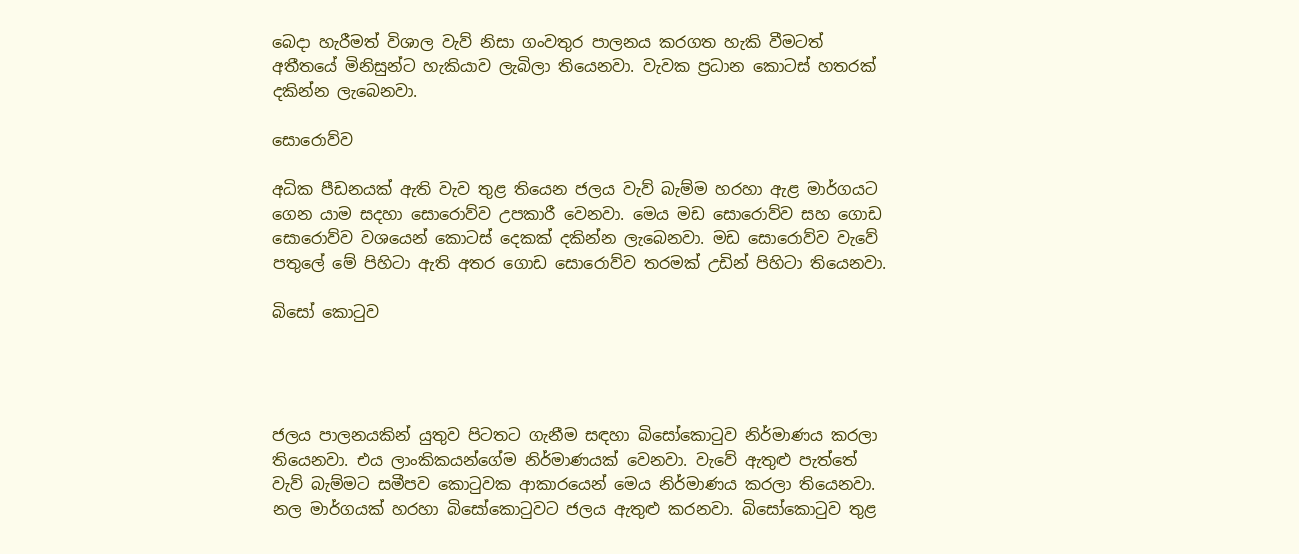බෙදා හැරීමත් විශාල වැව් නිසා ගංවතුර පාලනය කරගත හැකි වීමටත් අතීතයේ මිනිසුන්ට හැකියාව ලැබිලා තියෙනවා. වැවක ප්‍රධාන කොටස් හතරක් දකින්න ලැබෙනවා.

සොරොව්ව

අධික පීඩනයක් ඇති වැව තුළ තියෙන ජලය වැව් බැම්ම හරහා ඇළ මාර්ගයට ගෙන යාම සදහා සොරොව්ව උපකාරී වෙනවා. මෙය මඩ සොරොව්ව සහ ගොඩ සොරොව්ව වශයෙන් කොටස් දෙකක් දකින්න ලැබෙනවා. මඩ සොරොව්ව වැවේ පතුලේ මේ පිහිටා ඇති අතර ගොඩ සොරොව්ව තරමක් උඩින් පිහිටා තියෙනවා.

බිසෝ කොටුව




ජලය පාලනයකින් යුතුව පිටතට ගැනීම සඳහා බිසෝකොටුව නිර්මාණය කරලා තියෙනවා. එය ලාංකිකයන්ගේම නිර්මාණයක් වෙනවා. වැවේ ඇතුළු පැත්තේ වැව් බැම්මට සමීපව කොටුවක ආකාරයෙන් මෙය නිර්මාණය කරලා තියෙනවා. නල මාර්ගයක් හරහා බිසෝකොටුවට ජලය ඇතුළු කරනවා. බිසෝකොටුව තුළ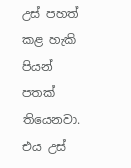උස් පහත් කළ හැකි පියන් පතක් තියෙනවා. එය උස්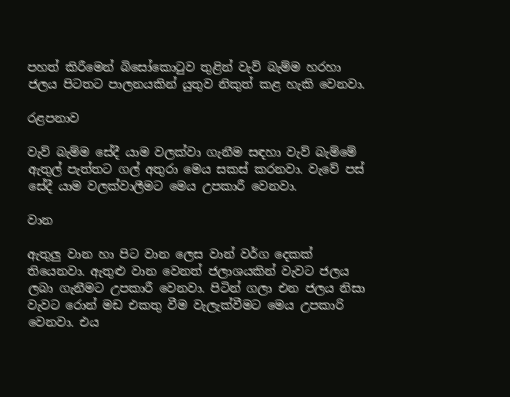පහත් කිරීමෙන් බිසෝකොටුව තුළින් වැව් බැම්ම හරහා ජලය පිටතට පාලනයකින් යුතුව නිකුත් කළ හැකි වෙනවා.

රළපනාව

වැව් බැම්ම සේදී යාම වලක්වා ගැනීම සඳහා වැව් බැම්මේ ඇතුල් පැත්තට ගල් අතුරා මෙය සකස් කරනවා. වැවේ පස් සේදී යාම වලක්වාලීමට මෙය උපකාරී වෙනවා.

වාන

ඇතුලු වාන හා පිට වාන ලෙස වාන් වර්ග දෙකක් තියෙනවා. ඇතුළු වාන වෙනත් ජලාශයකින් වැවට ජලය ලබා ගැනීමට උපකාරී වෙනවා. පිටින් ගලා එන ජලය නිසා වැවට රොන් මඩ එකතු වීම වැලැක්වීමට මෙය උපකාරි වෙනවා. එය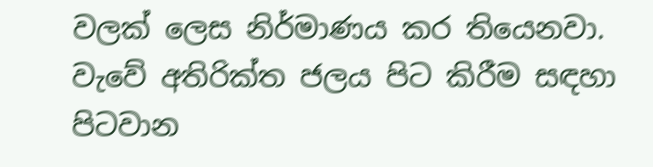වලක් ලෙස නිර්මාණය කර තියෙනවා. වැවේ අතිරික්ත ජලය පිට කිරීම සඳහා පිටවාන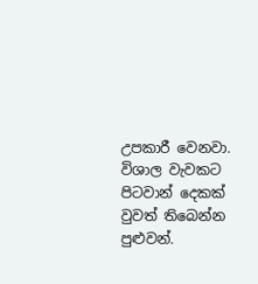උපකාරී වෙනවා. විශාල වැවකට පිටවාන් දෙකක් වුවත් තිබෙන්න පුළුවන්.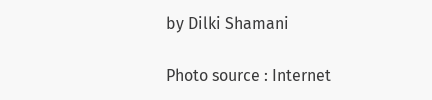by Dilki Shamani

Photo source : Internet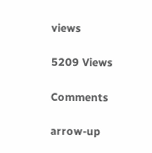views

5209 Views

Comments

arrow-up